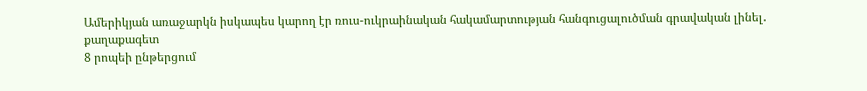Ամերիկյան առաջարկն իսկապես կարող էր ռուս-ուկրաինական հակամարտության հանգուցալուծման գրավական լինել․ քաղաքագետ
8 րոպեի ընթերցում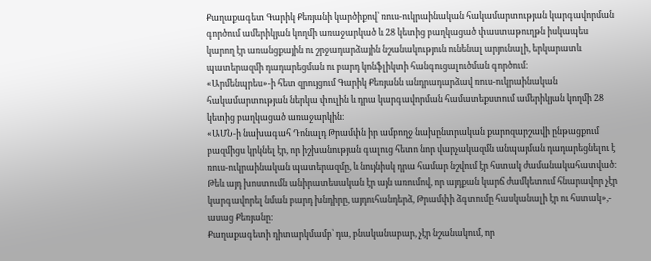Քաղաքագետ Գարիկ Քեռյանի կարծիքով՝ ռուս-ուկրաինական հակամարտության կարգավորման գործում ամերիկյան կողմի առաջարկած և 28 կետից բաղկացած փաստաթուղթն իսկապես կարող էր առանցքային ու շրջադարձային նշանակություն ունենալ արյունալի, երկարատև պատերազմի դադարեցման ու բարդ կոնֆլիկտի հանգուցալուծման գործում։
«Արմենպրես»-ի հետ զրույցում Գարիկ Քեռյանն անդրադարձավ ռուս-ուկրաինական հակամարտության ներկա փուլին և դրա կարգավորման համատեքստում ամերիկյան կողմի 28 կետից բաղկացած առաջարկին։
«ԱՄՆ-ի նախագահ Դոնալդ Թրամփն իր ամբողջ նախընտրական քարոզարշավի ընթացքում բազմիցս կրկնել էր, որ իշխանության գալուց հետո նոր վարչակազմն անպայման դադարեցնելու է ռուս-ուկրաինական պատերազմը, և նույնիսկ դրա համար նշվում էր հստակ ժամանակահատված։ Թեև այդ խոստումն անիրատեսական էր այն առումով, որ այդքան կարճ ժամկետում հնարավոր չէր կարգավորել նման բարդ խնդիրը, այդուհանդերձ, Թրամփի ձգտումը հասկանալի էր ու հստակ»,- ասաց Քեռյանը։
Քաղաքագետի դիտարկմամբ՝ դա, բնականաբար, չէր նշանակում, որ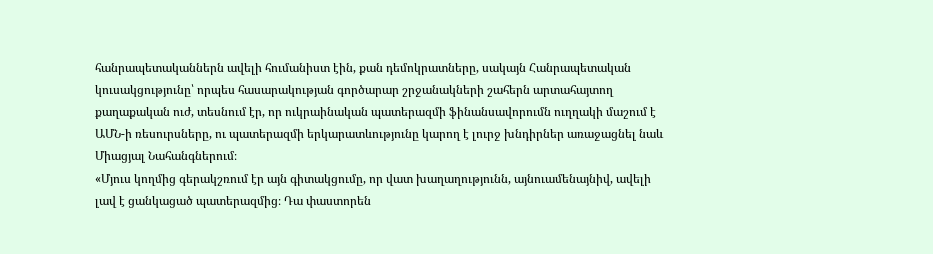հանրապետականներն ավելի հումանիստ էին, քան դեմոկրատները, սակայն Հանրապետական կուսակցությունը՝ որպես հասարակության գործարար շրջանակների շահերն արտահայտող քաղաքական ուժ, տեսնում էր, որ ուկրաինական պատերազմի ֆինանսավորումն ուղղակի մաշում է ԱՄՆ-ի ռեսուրսները, ու պատերազմի երկարատևությունը կարող է լուրջ խնդիրներ առաջացնել նաև Միացյալ Նահանգներում։
«Մյուս կողմից գերակշռում էր այն գիտակցումը, որ վատ խաղաղությունն, այնուամենայնիվ, ավելի լավ է ցանկացած պատերազմից։ Դա փաստորեն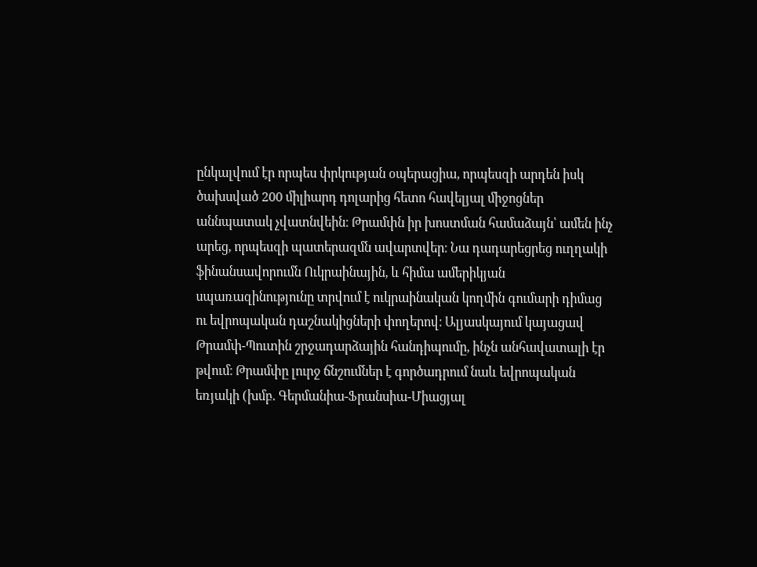ընկալվում էր որպես փրկության օպերացիա, որպեսզի արդեն իսկ ծախսված 200 միլիարդ դոլարից հետո հավելյալ միջոցներ աննպատակ չվատնվեին։ Թրամփն իր խոստման համաձայն՝ ամեն ինչ արեց, որպեսզի պատերազմն ավարտվեր։ Նա դադարեցրեց ուղղակի ֆինանսավորումն Ուկրաինային, և հիմա ամերիկյան սպառազինությունը տրվում է ուկրաինական կողմին գումարի դիմաց ու եվրոպական դաշնակիցների փողերով։ Ալյասկայում կայացավ Թրամփ-Պուտին շրջադարձային հանդիպումը, ինչն անհավատալի էր թվում։ Թրամփը լուրջ ճնշումներ է գործադրում նաև եվրոպական եռյակի (խմբ. Գերմանիա-Ֆրանսիա-Միացյալ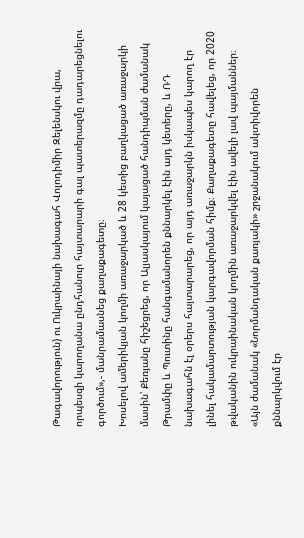Թագավորություն) ու Ուկրաինայի նախագահ Վոլոդիմիր Զելենսկու վրա, որպեսզի կարողանա ընդհանուր հայտարարի գալ պատերազմը դադարեցնելու գործում»,- մանրամասնեց քաղաքագետը։
Խոսելով ամերիկյան կողմի առաջարկած և 28 կետից բաղկացած առաջարկի մասին՝ Քեռյանը հիշեցրեց, որ Ալյասկայում կայացած հանդիպման ժամանակ Թրամփը և Պուտինը հանգամանորեն քննարկել էին այդ կետերը, և ՌԴ նախագահն էլ օրերս հայտարարեց, որ այդ առաջարկն իսկապես կարող էր լինել հակամարտության կարգավորման հիմք։ Քաղաքագետը հավելեց, որ 2020 թվականին ուկրաինական կողմին առաջարկվել էին ավելի լավ պայմաններ։
«Այն ժամանակ «Նորմանդական քառյակի» շրջանակում ակտիվորեն քննարկվում էր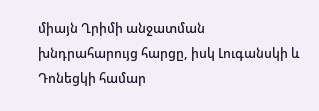միայն Ղրիմի անջատման խնդրահարույց հարցը, իսկ Լուգանսկի և Դոնեցկի համար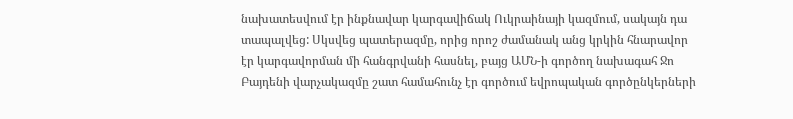նախատեսվում էր ինքնավար կարգավիճակ Ուկրաինայի կազմում, սակայն դա տապալվեց: Սկսվեց պատերազմը, որից որոշ ժամանակ անց կրկին հնարավոր էր կարգավորման մի հանգրվանի հասնել, բայց ԱՄՆ-ի գործող նախագահ Ջո Բայդենի վարչակազմը շատ համահունչ էր գործում եվրոպական գործընկերների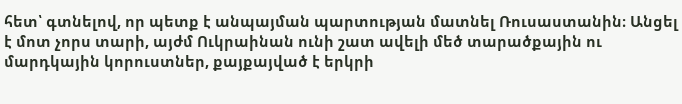հետ՝ գտնելով, որ պետք է անպայման պարտության մատնել Ռուսաստանին։ Անցել է մոտ չորս տարի, այժմ Ուկրաինան ունի շատ ավելի մեծ տարածքային ու մարդկային կորուստներ, քայքայված է երկրի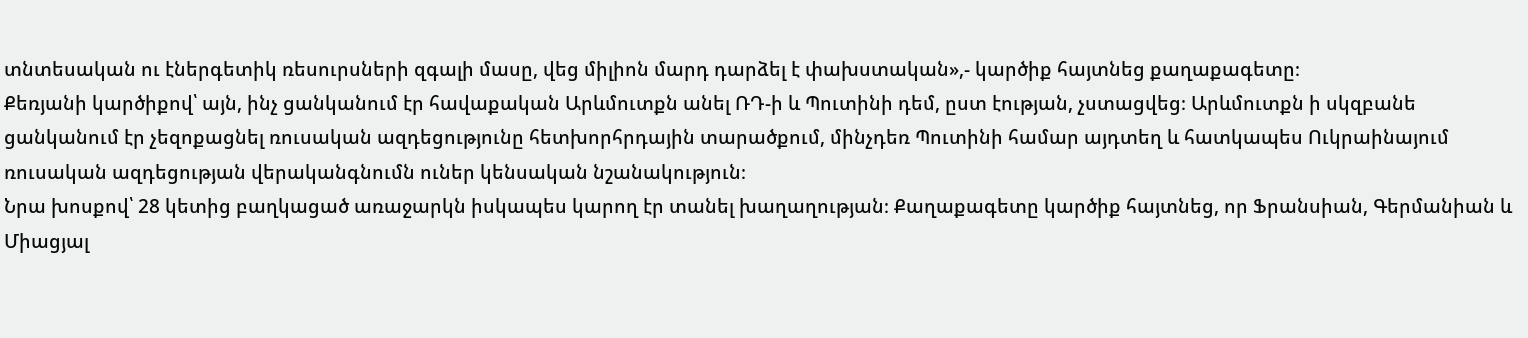տնտեսական ու էներգետիկ ռեսուրսների զգալի մասը, վեց միլիոն մարդ դարձել է փախստական»,- կարծիք հայտնեց քաղաքագետը։
Քեռյանի կարծիքով՝ այն, ինչ ցանկանում էր հավաքական Արևմուտքն անել ՌԴ-ի և Պուտինի դեմ, ըստ էության, չստացվեց։ Արևմուտքն ի սկզբանե ցանկանում էր չեզոքացնել ռուսական ազդեցությունը հետխորհրդային տարածքում, մինչդեռ Պուտինի համար այդտեղ և հատկապես Ուկրաինայում ռուսական ազդեցության վերականգնումն ուներ կենսական նշանակություն։
Նրա խոսքով՝ 28 կետից բաղկացած առաջարկն իսկապես կարող էր տանել խաղաղության։ Քաղաքագետը կարծիք հայտնեց, որ Ֆրանսիան, Գերմանիան և Միացյալ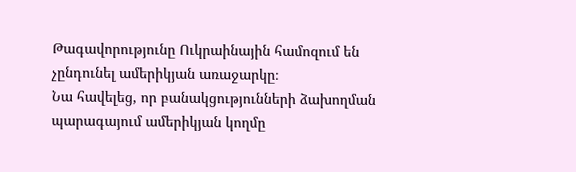Թագավորությունը Ուկրաինային համոզում են չընդունել ամերիկյան առաջարկը։
Նա հավելեց, որ բանակցությունների ձախողման պարագայում ամերիկյան կողմը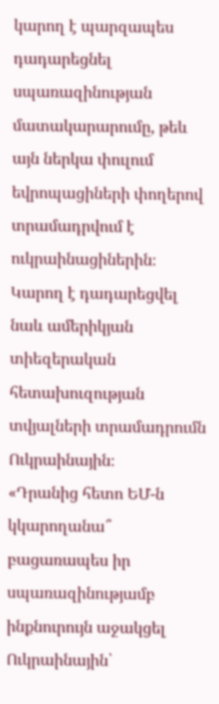կարող է պարզապես դադարեցնել սպառազինության մատակարարումը, թեև այն ներկա փուլում եվրոպացիների փողերով տրամադրվում է ուկրաինացիներին։ Կարող է դադարեցվել նաև ամերիկյան տիեզերական հետախուզության տվյալների տրամադրումն Ուկրաինային։
«Դրանից հետո ԵՄ-ն կկարողանա՞ բացառապես իր սպառազինությամբ ինքնուրույն աջակցել Ուկրաինային՝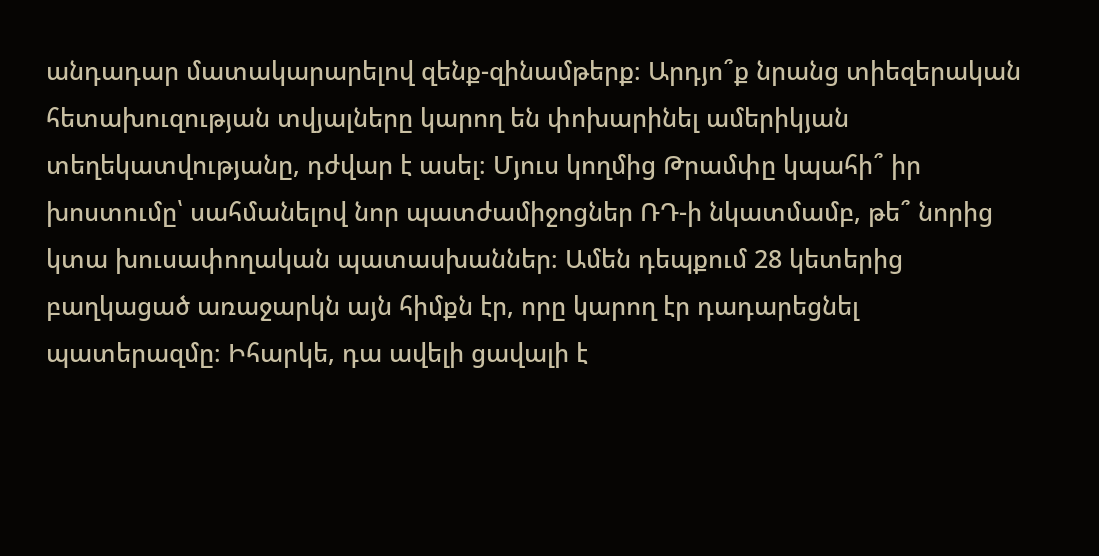անդադար մատակարարելով զենք-զինամթերք։ Արդյո՞ք նրանց տիեզերական հետախուզության տվյալները կարող են փոխարինել ամերիկյան տեղեկատվությանը, դժվար է ասել։ Մյուս կողմից Թրամփը կպահի՞ իր խոստումը՝ սահմանելով նոր պատժամիջոցներ ՌԴ-ի նկատմամբ, թե՞ նորից կտա խուսափողական պատասխաններ։ Ամեն դեպքում 28 կետերից բաղկացած առաջարկն այն հիմքն էր, որը կարող էր դադարեցնել պատերազմը։ Իհարկե, դա ավելի ցավալի է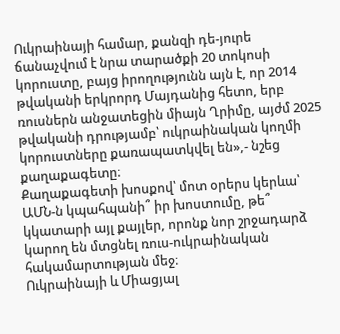Ուկրաինայի համար, քանզի դե-յուրե ճանաչվում է նրա տարածքի 20 տոկոսի կորուստը, բայց իրողությունն այն է, որ 2014 թվականի երկրորդ Մայդանից հետո, երբ ռուսներն անջատեցին միայն Ղրիմը, այժմ 2025 թվականի դրությամբ՝ ուկրաինական կողմի կորուստները քառապատկվել են»,- նշեց քաղաքագետը։
Քաղաքագետի խոսքով՝ մոտ օրերս կերևա՝ ԱՄՆ-ն կպահպանի՞ իր խոստումը, թե՞ կկատարի այլ քայլեր, որոնք նոր շրջադարձ կարող են մտցնել ռուս-ուկրաինական հակամարտության մեջ։
Ուկրաինայի և Միացյալ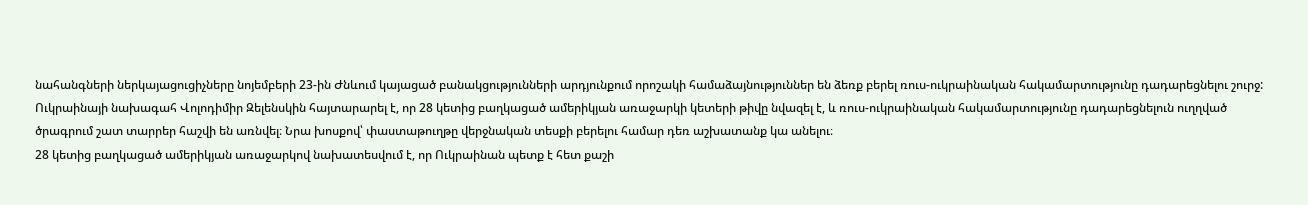նահանգների ներկայացուցիչները նոյեմբերի 23-ին Ժնևում կայացած բանակցությունների արդյունքում որոշակի համաձայնություններ են ձեռք բերել ռուս-ուկրաինական հակամարտությունը դադարեցնելու շուրջ:
Ուկրաինայի նախագահ Վոլոդիմիր Զելենսկին հայտարարել է, որ 28 կետից բաղկացած ամերիկյան առաջարկի կետերի թիվը նվազել է, և ռուս-ուկրաինական հակամարտությունը դադարեցնելուն ուղղված ծրագրում շատ տարրեր հաշվի են առնվել։ Նրա խոսքով՝ փաստաթուղթը վերջնական տեսքի բերելու համար դեռ աշխատանք կա անելու։
28 կետից բաղկացած ամերիկյան առաջարկով նախատեսվում է, որ Ուկրաինան պետք է հետ քաշի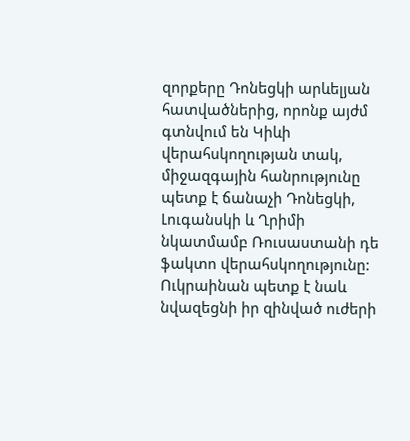զորքերը Դոնեցկի արևելյան հատվածներից, որոնք այժմ գտնվում են Կիևի վերահսկողության տակ, միջազգային հանրությունը պետք է ճանաչի Դոնեցկի, Լուգանսկի և Ղրիմի նկատմամբ Ռուսաստանի դե ֆակտո վերահսկողությունը: Ուկրաինան պետք է նաև նվազեցնի իր զինված ուժերի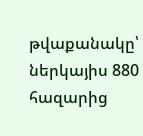թվաքանակը՝ ներկայիս 880 հազարից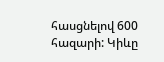հասցնելով 600 հազարի: Կիևը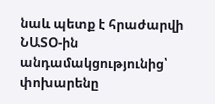նաև պետք է հրաժարվի ՆԱՏՕ-ին անդամակցությունից՝ փոխարենը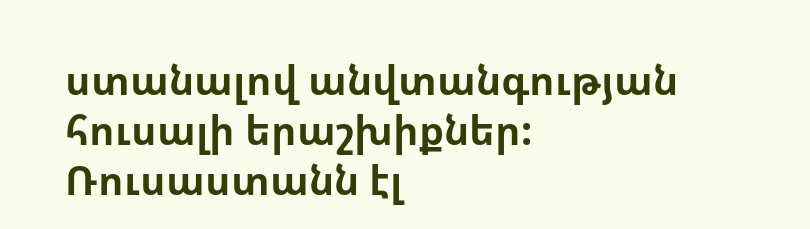ստանալով անվտանգության հուսալի երաշխիքներ: Ռուսաստանն էլ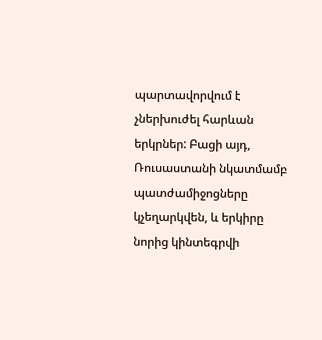պարտավորվում է չներխուժել հարևան երկրներ: Բացի այդ, Ռուսաստանի նկատմամբ պատժամիջոցները կչեղարկվեն, և երկիրը նորից կինտեգրվի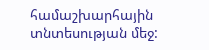համաշխարհային տնտեսության մեջ: